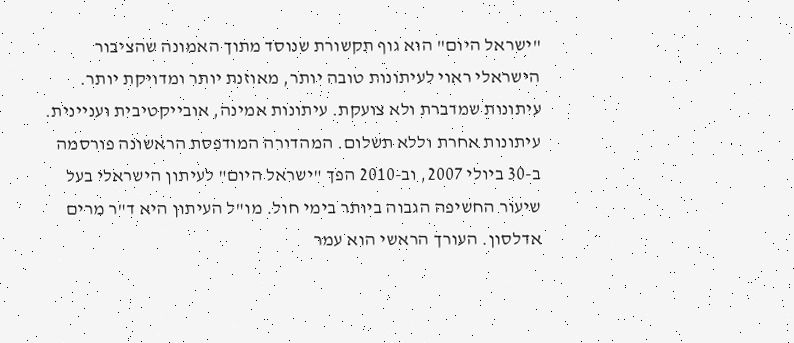"ישראל היום" הוא גוף תקשורת שנוסד מתוך האמונה שהציבור הישראלי ראוי לעיתונות טובה יותר, מאוזנת יותר ומדויקת יותר. עיתונות שמדברת ולא צועקת. עיתונות אמינה, אובייקטיבית ועניינית. עיתונות אחרת וללא תשלום. המהדורה המודפסת הראשונה פורסמה ב-30 ביולי 2007, וב-2010 הפך "ישראל היום" לעיתון הישראלי בעל שיעור החשיפה הגבוה ביותר בימי חול. מו"ל העיתון היא ד"ר מרים אדלסון. העורך הראשי הוא עמר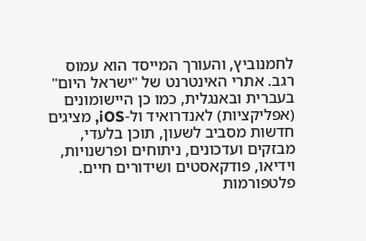לחמנוביץ, והעורך המייסד הוא עמוס רגב. אתרי האינטרנט של "ישראל היום" בעברית ובאנגלית, כמו כן היישומונים (אפליקציות) לאנדרואיד ול-iOS, מציגים חדשות מסביב לשעון, תוכן בלעדי, מבזקים ועדכונים, ניתוחים ופרשנויות, וידיאו, פודקאסטים ושידורים חיים. פלטפורמות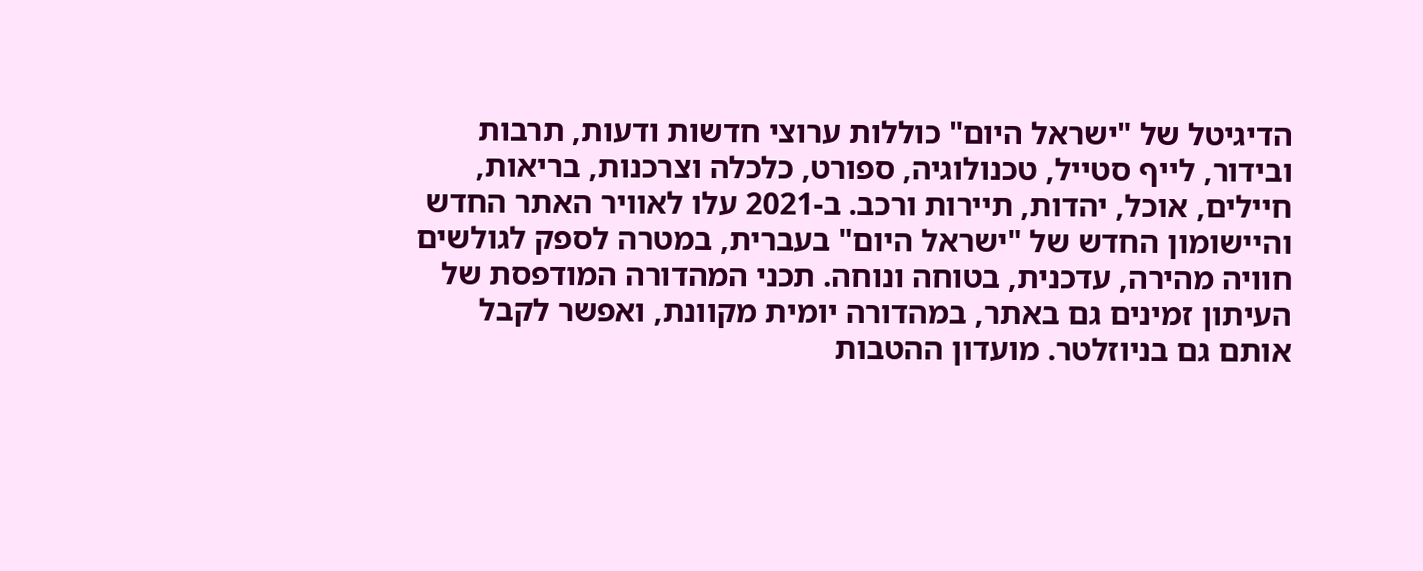הדיגיטל של "ישראל היום" כוללות ערוצי חדשות ודעות, תרבות ובידור, לייף סטייל, טכנולוגיה, ספורט, כלכלה וצרכנות, בריאות, חיילים, אוכל, יהדות, תיירות ורכב. ב-2021 עלו לאוויר האתר החדש והיישומון החדש של "ישראל היום" בעברית, במטרה לספק לגולשים חוויה מהירה, עדכנית, בטוחה ונוחה. תכני המהדורה המודפסת של העיתון זמינים גם באתר, במהדורה יומית מקוונת, ואפשר לקבל אותם גם בניוזלטר. מועדון ההטבות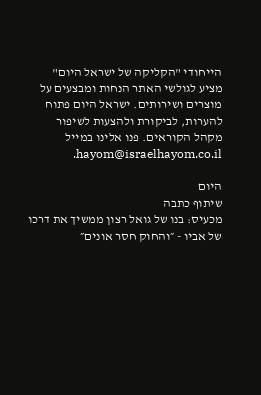הייחודי "הקליקה של ישראל היום" מציע לגולשי האתר הנחות ומבצעים על מוצרים ושירותים. ישראל היום פתוח להערות, לביקורת ולהצעות לשיפור מקהל הקוראים. פנו אלינו במייל hayom@israelhayom.co.il.

היום
שיתוף כתבה
מכעיס: בנו של גואל רצון ממשיך את דרכו של אביו - ״והחוק חסר אונים״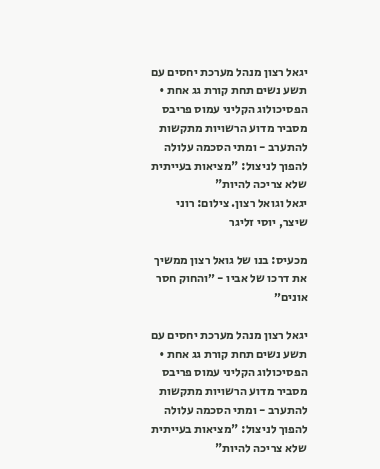יגאל רצון מנהל מערכת יחסים עם תשע נשים תחת קורת גג אחת • הפסיכולוג הקליני עמוס פריבס מסביר מדוע הרשויות מתקשות להתערב - ומתי הסכמה עלולה להפוך לניצול: "מציאות בעייתית שלא צריכה להיות"
יגאל וגואל רצון. צילום: רוני שיצר, יוסי זליגר

מכעיס: בנו של גואל רצון ממשיך את דרכו של אביו - ״והחוק חסר אונים״

יגאל רצון מנהל מערכת יחסים עם תשע נשים תחת קורת גג אחת • הפסיכולוג הקליני עמוס פריבס מסביר מדוע הרשויות מתקשות להתערב - ומתי הסכמה עלולה להפוך לניצול: "מציאות בעייתית שלא צריכה להיות"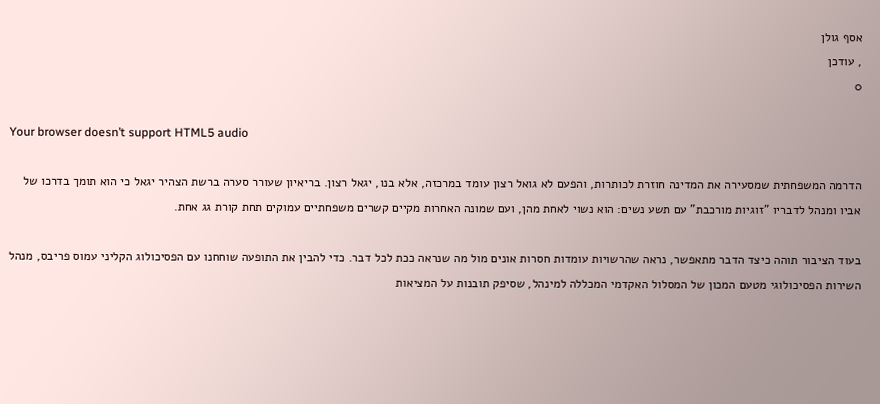אסף גולן
, עודכן
0

Your browser doesn’t support HTML5 audio

הדרמה המשפחתית שמסעירה את המדינה חוזרת לכותרות, והפעם לא גואל רצון עומד במרכזה, אלא בנו, יגאל רצון. בריאיון שעורר סערה ברשת הצהיר יגאל כי הוא תומך בדרכו של אביו ומנהל לדבריו "זוגיות מורכבת" עם תשע נשים: הוא נשוי לאחת מהן, ועם שמונה האחרות מקיים קשרים משפחתיים עמוקים תחת קורת גג אחת.

בעוד הציבור תוהה כיצד הדבר מתאפשר, נראה שהרשויות עומדות חסרות אונים מול מה שנראה ככת לכל דבר. כדי להבין את התופעה שוחחנו עם הפסיכולוג הקליני עמוס פריבס, מנהל השירות הפסיכולוגי מטעם המכון של המסלול האקדמי המכללה למינהל, שסיפק תובנות על המציאות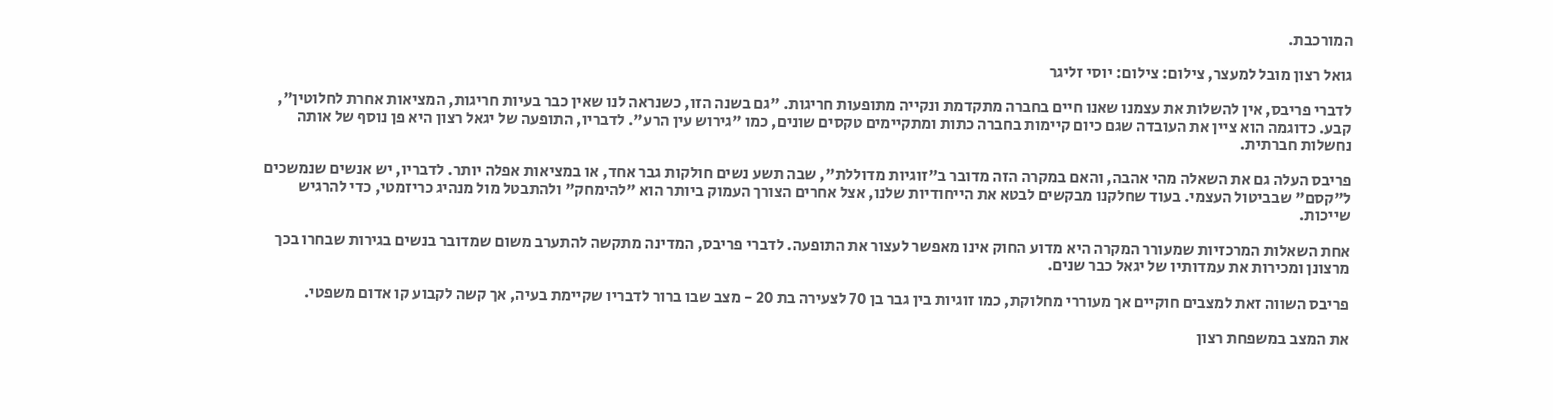המורכבת.

גואל רצון מובל למעצר, צילום: צילום: יוסי זליגר

לדברי פריבס, אין להשלות את עצמנו שאנו חיים בחברה מתקדמת ונקייה מתופעות חריגות. "גם בשנה הזו, כשנראה לנו שאין כבר בעיות חריגות, המציאות אחרת לחלוטין", קבע. כדוגמה הוא ציין את העובדה שגם כיום קיימות בחברה כתות ומתקיימים טקסים שונים, כמו "גירוש עין הרע". לדבריו, התופעה של יגאל רצון היא פן נוסף של אותה נחשלות חברתית.

פריבס העלה גם את השאלה מהי אהבה, והאם במקרה הזה מדובר ב"זוגיות מדוללת", שבה תשע נשים חולקות גבר אחד, או במציאות אפלה יותר. לדבריו, יש אנשים שנמשכים ל"קסם" שבביטול העצמי. בעוד שחלקנו מבקשים לבטא את הייחודיות שלנו, אצל אחרים הצורך העמוק ביותר הוא "להימחק" ולהתבטל מול מנהיג כריזמטי, כדי להרגיש שייכות.

אחת השאלות המרכזיות שמעורר המקרה היא מדוע החוק אינו מאפשר לעצור את התופעה. לדברי פריבס, המדינה מתקשה להתערב משום שמדובר בנשים בגירות שבחרו בכך מרצונן ומכירות את עמדותיו של יגאל כבר שנים.

פריבס השווה זאת למצבים חוקיים אך מעוררי מחלוקת, כמו זוגיות בין גבר בן 70 לצעירה בת 20 - מצב שבו ברור לדבריו שקיימת בעיה, אך קשה לקבוע קו אדום משפטי.

את המצב במשפחת רצון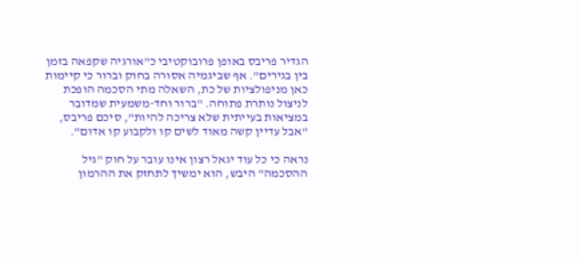הגדיר פריבס באופן פרובוקטיבי כ"אורגיה שקפאה בזמן בין בגירים". אף שביגמיה אסורה בחוק וברור כי קיימות כאן מניפולציות של כת, השאלה מתי הסכמה הופכת לניצול נותרת פתוחה. "ברור וחד-משמעית שמדובר במציאות בעייתית שלא צריכה להיות", סיכם פריבס, "אבל עדיין קשה מאוד לשים קו ולקבוע קו אדום".

נראה כי כל עוד יגאל רצון אינו עובר על חוק "גיל ההסכמה" היבש, הוא ימשיך לתחזק את ההרמון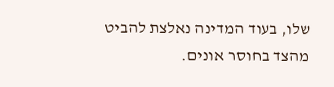שלו, בעוד המדינה נאלצת להביט מהצד בחוסר אונים.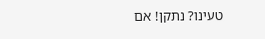טעינו? נתקן! אם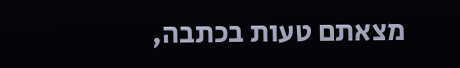מצאתם טעות בכתבה,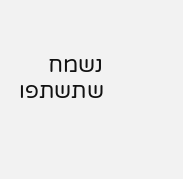נשמח שתשתפו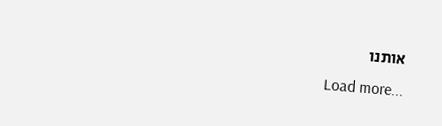אותנו
Load more...